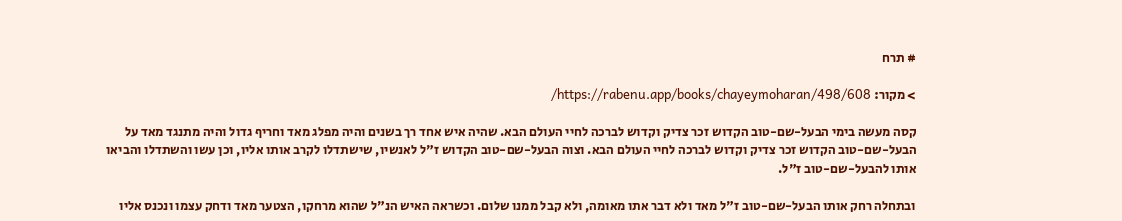# תרח

> מקור: https://rabenu.app/books/chayeymoharan/498/608/

קסה מעשה בימי הבעל-שם-טוב הקדוש זכר צדיק וקדוש לברכה לחיי העולם הבא. שהיה איש אחד רך בשנים והיה מפלג מאד וחריף גדול והיה מתנגד מאד על הבעל-שם-טוב הקדוש זכר צדיק וקדוש לברכה לחיי העולם הבא. וצוה הבעל-שם-טוב הקדוש ז"ל לאנשיו, שישתדלו לקרב אותו אליו, וכן עשו והשתדלו והביאו אותו להבעל-שם-טוב ז"ל.

ובתחלה רחק אותו הבעל-שם-טוב ז"ל מאד ולא דבר אתו מאומה, ולא קבל ממנו שלום. וכשראה האיש הנ"ל שהוא מרחקו, הצטער מאד ודחק עצמו ונכנס אליו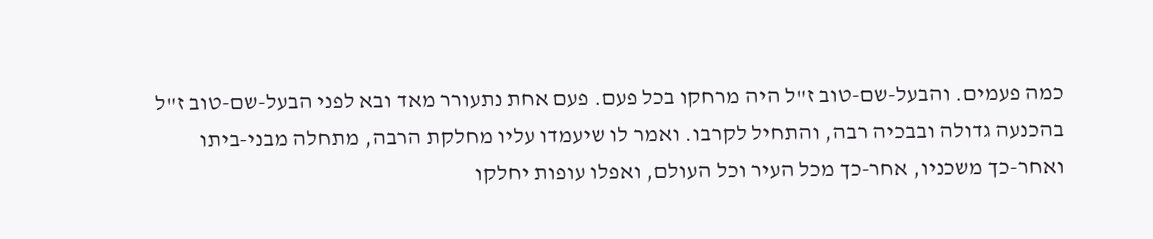כמה פעמים. והבעל-שם-טוב ז"ל היה מרחקו בכל פעם. פעם אחת נתעורר מאד ובא לפני הבעל-שם-טוב ז"ל בהכנעה גדולה ובבכיה רבה, והתחיל לקרבו. ואמר לו שיעמדו עליו מחלקת הרבה, מתחלה מבני-ביתו ואחר-כך משכניו, אחר-כך מכל העיר וכל העולם, ואפלו עופות יחלקו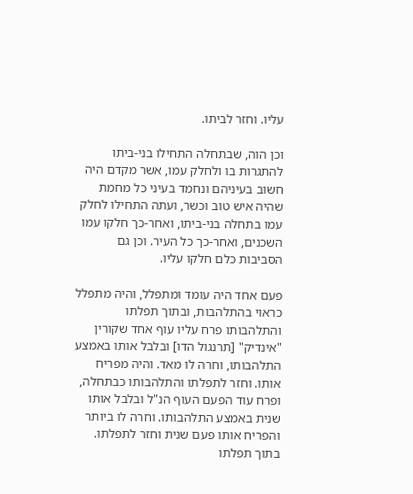עליו. וחזר לביתו.

וכן הוה, שבתחלה התחילו בני-ביתו להתגרות בו ולחלק עמו, אשר מקדם היה חשוב בעיניהם ונחמד בעיני כל מחמת שהיה איש טוב וכשר, ועתה התחילו לחלק עמו בתחלה בני-ביתו, ואחר-כך חלקו עמו השכנים, ואחר-כך כל העיר. וכן גם הסביבות כלם חלקו עליו.

פעם אחד היה עומד ומתפלל, והיה מתפלל כראוי בהתלהבות, ובתוך תפלתו והתלהבותו פרח עליו עוף אחד שקורין "אינדיק" [תרנגול הדו] ובלבל אותו באמצע התלהבותו, וחרה לו מאד. והיה מפריח אותו. וחזר לתפלתו והתלהבותו כבתחלה, ופרח עוד הפעם העוף הנ"ל ובלבל אותו שנית באמצע התלהבותו. וחרה לו ביותר והפריח אותו פעם שנית וחזר לתפלתו. בתוך תפלתו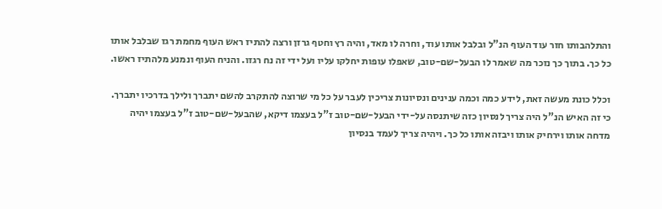והתלהבותו חזר עוד העוף הנ"ל ובלבל אותו עוד, וחרה לו מאד, והיה רץ וחטף גרזן ורצה להתיז ראש העוף מחמת רגז שבלבל אותו כל כך. בתוך כך נזכר מה שאמר לו הבעל-שם-טוב, שאפלו עופות יחלקו עליו ועל ידי זה נח רגזו. והניח העוף ונמנע מלהתיז ראשו.

וכלל כונת מעשה זאת, לידע כמה וכמה ענינים ונסיונות צריכין לעבר על כל מי שרוצה להתקרב להשם יתברך ולילך בדרכיו יתברך. כי זה האיש הנ"ל היה צריך לנסיון כזה שיתנסה על-ידי הבעל-שם-טוב ז"ל בעצמו דיקא, שהבעל-שם-טוב ז"ל בעצמו יהיה מדחה אותו וירחיק אותו ויבזה אותו כל כך. ויהיה צריך לעמד בנסיון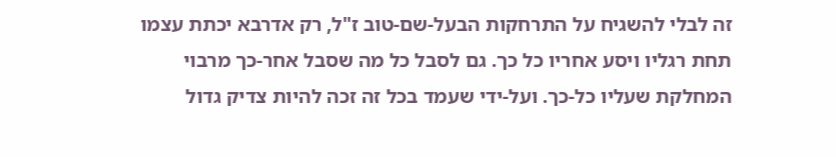זה לבלי להשגיח על התרחקות הבעל-שם-טוב ז"ל, רק אדרבא יכתת עצמו תחת רגליו ויסע אחריו כל כך. גם לסבל כל מה שסבל אחר-כך מרבוי המחלקת שעליו כל-כך. ועל-ידי שעמד בכל זה זכה להיות צדיק גדול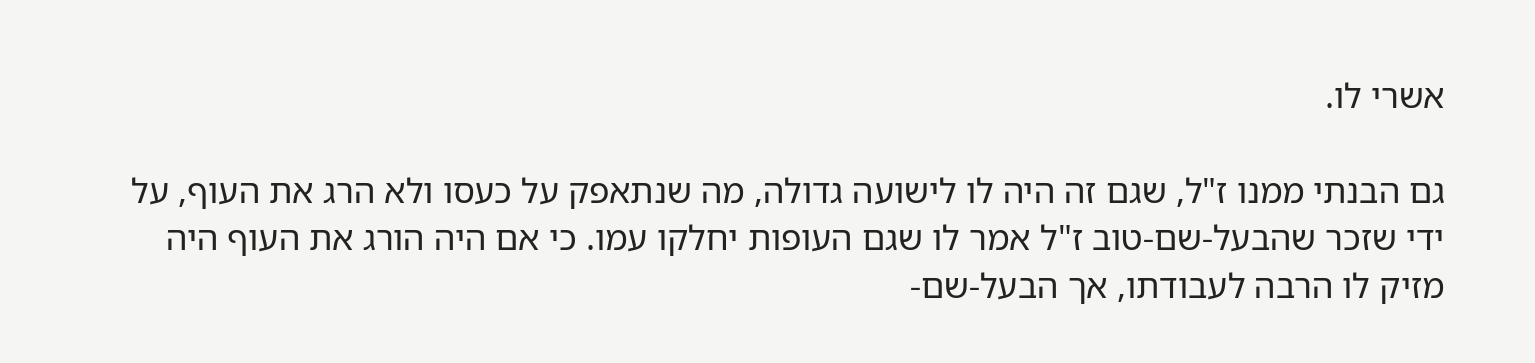אשרי לו.

גם הבנתי ממנו ז"ל, שגם זה היה לו לישועה גדולה, מה שנתאפק על כעסו ולא הרג את העוף, על ידי שזכר שהבעל-שם-טוב ז"ל אמר לו שגם העופות יחלקו עמו. כי אם היה הורג את העוף היה מזיק לו הרבה לעבודתו, אך הבעל-שם-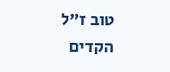טוב ז"ל הקדים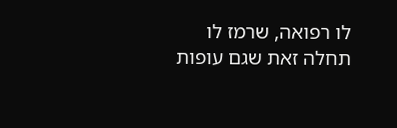לו רפואה, שרמז לו תחלה זאת שגם עופות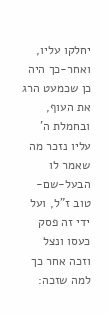יחלקו עליו, ואחר-כך היה כן שכמעט הרג את העוף, ובחמלת ה' עליו נזכר מה שאמר לו הבעל-שם-טוב ז"ל, ועל ידי זה פסק כעסו ונצל וזכה אחר כך למה שזכה: